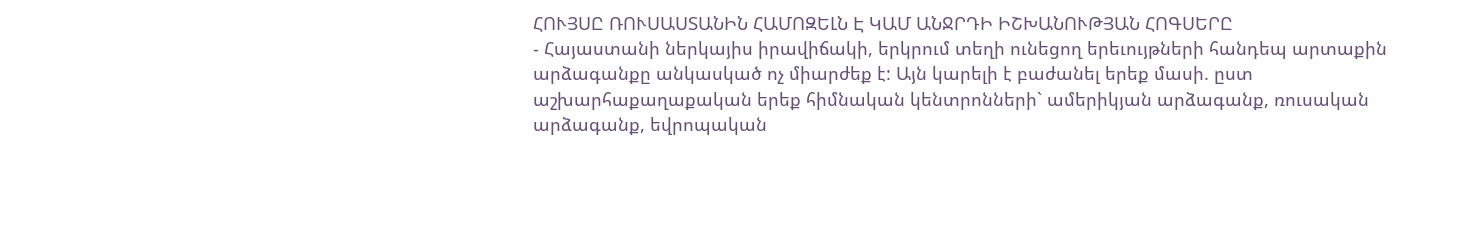ՀՈՒՅՍԸ ՌՈՒՍԱՍՏԱՆԻՆ ՀԱՄՈԶԵԼՆ Է ԿԱՄ ԱՆՋՐԴԻ ԻՇԽԱՆՈՒԹՅԱՆ ՀՈԳՍԵՐԸ
- Հայաստանի ներկայիս իրավիճակի, երկրում տեղի ունեցող երեւույթների հանդեպ արտաքին արձագանքը անկասկած ոչ միարժեք է: Այն կարելի է բաժանել երեք մասի. ըստ աշխարհաքաղաքական երեք հիմնական կենտրոնների` ամերիկյան արձագանք, ռուսական արձագանք, եվրոպական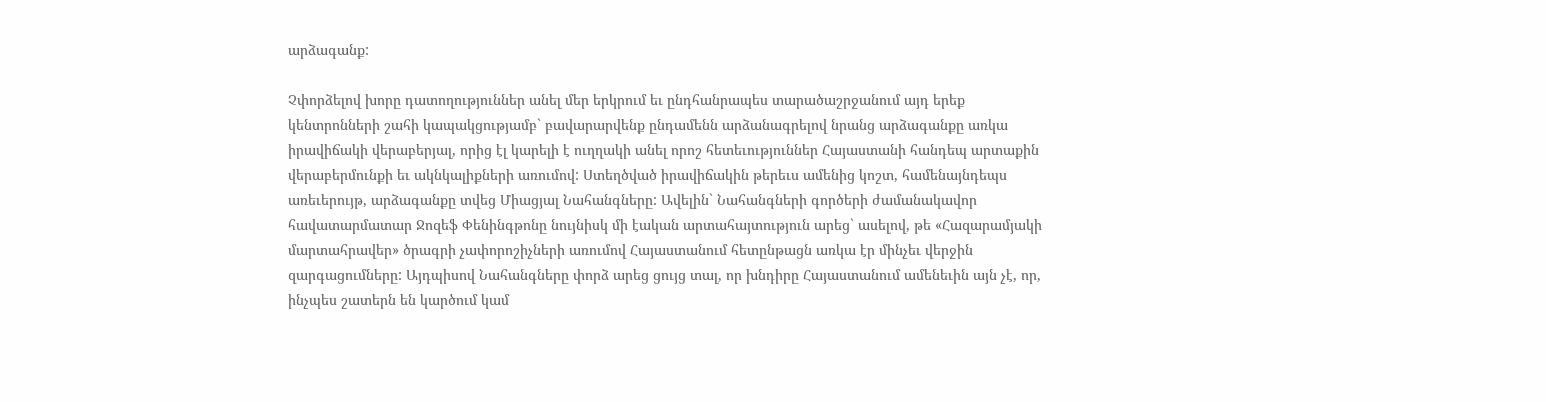արձագանք:

Չփորձելով խորը դատողություններ անել մեր երկրում եւ ընդհանրապես տարածաշրջանում այդ երեք կենտրոնների շահի կապակցությամբ` բավարարվենք ընդամենն արձանագրելով նրանց արձագանքը առկա իրավիճակի վերաբերյալ, որից էլ կարելի է ուղղակի անել որոշ հետեւություններ Հայաստանի հանդեպ արտաքին վերաբերմունքի եւ ակնկալիքների առումով: Ստեղծված իրավիճակին թերեւս ամենից կոշտ, համենայնդեպս առեւերույթ, արձագանքը տվեց Միացյալ Նահանգները: Ավելին` Նահանգների գործերի ժամանակավոր հավատարմատար Ջոզեֆ Փենինգթոնը նույնիսկ մի էական արտահայտություն արեց` ասելով, թե «Հազարամյակի մարտահրավեր» ծրագրի չափորոշիչների առումով Հայաստանում հետընթացն առկա էր մինչեւ վերջին զարգացումները: Այդպիսով Նահանգները փորձ արեց ցույց տալ, որ խնդիրը Հայաստանում ամենեւին այն չէ, որ, ինչպես շատերն են կարծում կամ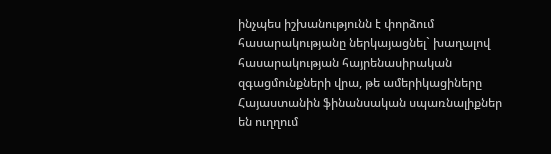ինչպես իշխանությունն է փորձում հասարակությանը ներկայացնել` խաղալով հասարակության հայրենասիրական զգացմունքների վրա, թե ամերիկացիները Հայաստանին ֆինանսական սպառնալիքներ են ուղղում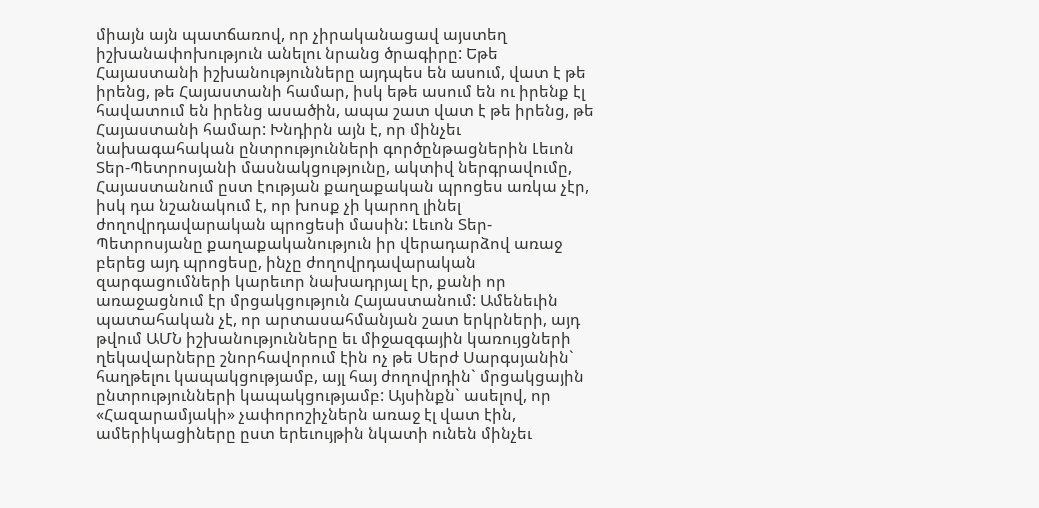միայն այն պատճառով, որ չիրականացավ այստեղ իշխանափոխություն անելու նրանց ծրագիրը: Եթե Հայաստանի իշխանությունները այդպես են ասում, վատ է թե իրենց, թե Հայաստանի համար, իսկ եթե ասում են ու իրենք էլ հավատում են իրենց ասածին, ապա շատ վատ է թե իրենց, թե Հայաստանի համար: Խնդիրն այն է, որ մինչեւ նախագահական ընտրությունների գործընթացներին Լեւոն Տեր-Պետրոսյանի մասնակցությունը, ակտիվ ներգրավումը, Հայաստանում ըստ էության քաղաքական պրոցես առկա չէր, իսկ դա նշանակում է, որ խոսք չի կարող լինել ժողովրդավարական պրոցեսի մասին: Լեւոն Տեր-Պետրոսյանը քաղաքականություն իր վերադարձով առաջ բերեց այդ պրոցեսը, ինչը ժողովրդավարական զարգացումների կարեւոր նախադրյալ էր, քանի որ առաջացնում էր մրցակցություն Հայաստանում: Ամենեւին պատահական չէ, որ արտասահմանյան շատ երկրների, այդ թվում ԱՄՆ իշխանությունները եւ միջազգային կառույցների ղեկավարները շնորհավորում էին ոչ թե Սերժ Սարգսյանին` հաղթելու կապակցությամբ, այլ հայ ժողովրդին` մրցակցային ընտրությունների կապակցությամբ: Այսինքն` ասելով, որ «Հազարամյակի» չափորոշիչներն առաջ էլ վատ էին, ամերիկացիները ըստ երեւույթին նկատի ունեն մինչեւ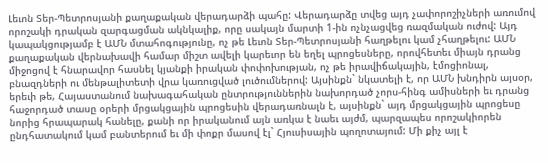Լեւոն Տեր-Պետրոսյանի քաղաքական վերադարձի պահը: Վերադարձը տվեց այդ չափորոշիչների առումով որոշակի դրական զարգացման ակնկալիք, որը սակայն մարտի 1-ին ոչնչացվեց ռազմական ուժով: Այդ կապակցությամբ է ԱՄՆ մտահոգությունը, ոչ թե Լեւոն Տեր-Պետրոսյանի հաղթելու կամ չհաղթելու: ԱՄՆ քաղաքական վերնախավի համար միշտ ավելի կարեւոր են եղել պրոցեսները, որովհետեւ միայն դրանց միջոցով է հնարավոր հասնել կյանքի իրական փոփոխության, ոչ թե իրավիճակային, էմոցիոնալ, բնազդների ու մենթալիտետի վրա կառուցված լուծումներով: Այսինքն` նկատելի է, որ ԱՄՆ խնդիրն այսօր, երեւի թե, Հայաստանում նախագահական ընտրություններին նախորդած չորս-հինգ ամիսների եւ դրանց հաջորդած տասը օրերի մրցակցային պրոցեսին վերադառնալն է, այսինքն` այդ մրցակցային պրոցեսը նորից հրապարակ հանելը, քանի որ իրականում այն առկա է նաեւ այժմ, պարզապես որոշակիորեն ընդհատակում կամ բանտերում եւ մի փոքր մասով էլ` Հյուսիսային պողոտայում: Մի քիչ այլ է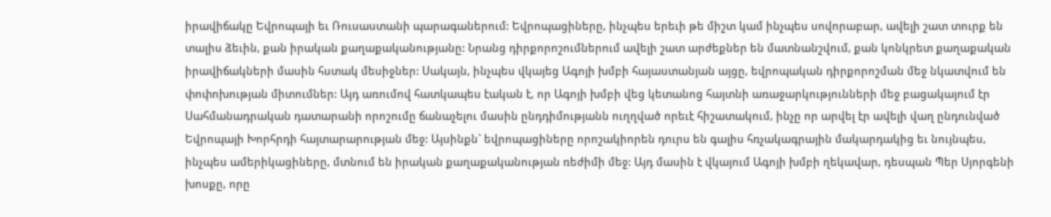իրավիճակը Եվրոպայի եւ Ռուսաստանի պարագաներում: Եվրոպացիները, ինչպես երեւի թե միշտ կամ ինչպես սովորաբար, ավելի շատ տուրք են տալիս ձեւին, քան իրական քաղաքականությանը: Նրանց դիրքորոշումներում ավելի շատ արժեքներ են մատնանշվում, քան կոնկրետ քաղաքական իրավիճակների մասին հստակ մեսիջներ: Սակայն, ինչպես վկայեց Ագոյի խմբի հայաստանյան այցը, եվրոպական դիրքորոշման մեջ նկատվում են փոփոխության միտումներ: Այդ առումով հատկապես էական է, որ Ագոյի խմբի վեց կետանոց հայտնի առաջարկությունների մեջ բացակայում էր Սահմանադրական դատարանի որոշումը ճանաչելու մասին ընդդիմությանն ուղղված որեւէ հիշատակում, ինչը որ արվել էր ավելի վաղ ընդունված Եվրոպայի Խորհրդի հայտարարության մեջ: Այսինքն` եվրոպացիները որոշակիորեն դուրս են գալիս հռչակագրային մակարդակից եւ նույնպես, ինչպես ամերիկացիները, մտնում են իրական քաղաքականության ռեժիմի մեջ: Այդ մասին է վկայում Ագոյի խմբի ղեկավար, դեսպան Պեր Սյորգենի խոսքը, որը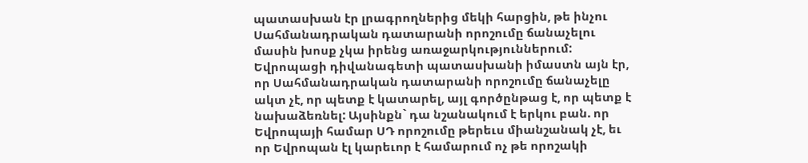պատասխան էր լրագրողներից մեկի հարցին, թե ինչու Սահմանադրական դատարանի որոշումը ճանաչելու մասին խոսք չկա իրենց առաջարկություններում: Եվրոպացի դիվանագետի պատասխանի իմաստն այն էր, որ Սահմանադրական դատարանի որոշումը ճանաչելը ակտ չէ, որ պետք է կատարել, այլ գործընթաց է, որ պետք է նախաձեռնել: Այսինքն` դա նշանակում է երկու բան. որ Եվրոպայի համար ՍԴ որոշումը թերեւս միանշանակ չէ, եւ որ Եվրոպան էլ կարեւոր է համարում ոչ թե որոշակի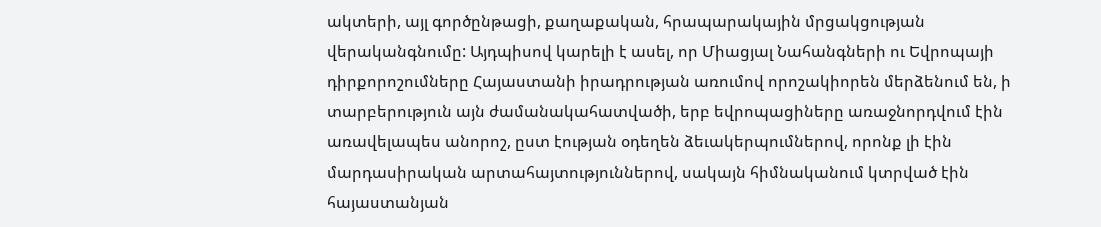ակտերի, այլ գործընթացի, քաղաքական, հրապարակային մրցակցության վերականգնումը: Այդպիսով կարելի է ասել, որ Միացյալ Նահանգների ու Եվրոպայի դիրքորոշումները Հայաստանի իրադրության առումով որոշակիորեն մերձենում են, ի տարբերություն այն ժամանակահատվածի, երբ եվրոպացիները առաջնորդվում էին առավելապես անորոշ, ըստ էության օդեղեն ձեւակերպումներով, որոնք լի էին մարդասիրական արտահայտություններով, սակայն հիմնականում կտրված էին հայաստանյան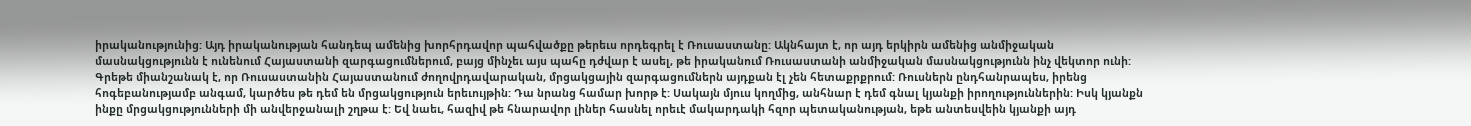իրականությունից: Այդ իրականության հանդեպ ամենից խորհրդավոր պահվածքը թերեւս որդեգրել է Ռուսաստանը: Ակնհայտ է, որ այդ երկիրն ամենից անմիջական մասնակցությունն է ունենում Հայաստանի զարգացումներում, բայց մինչեւ այս պահը դժվար է ասել, թե իրականում Ռուսաստանի անմիջական մասնակցությունն ինչ վեկտոր ունի: Գրեթե միանշանակ է, որ Ռուսաստանին Հայաստանում ժողովրդավարական, մրցակցային զարգացումներն այդքան էլ չեն հետաքրքրում: Ռուսներն ընդհանրապես, իրենց հոգեբանությամբ անգամ, կարծես թե դեմ են մրցակցություն երեւույթին: Դա նրանց համար խորթ է: Սակայն մյուս կողմից, անհնար է դեմ գնալ կյանքի իրողություններին: Իսկ կյանքն ինքը մրցակցությունների մի անվերջանալի շղթա է: Եվ նաեւ, հազիվ թե հնարավոր լիներ հասնել որեւէ մակարդակի հզոր պետականության, եթե անտեսվեին կյանքի այդ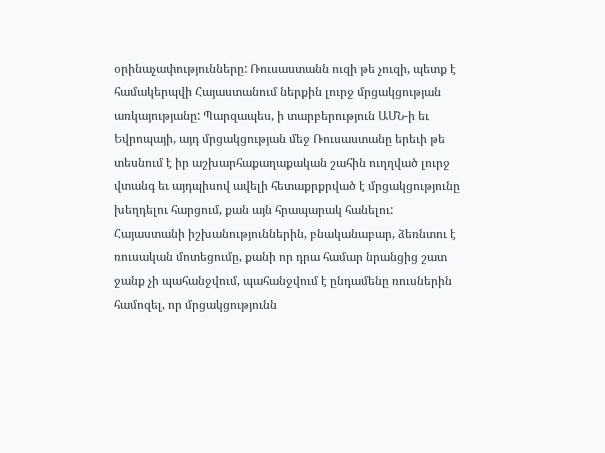օրինաչափությունները: Ռուսաստանն ուզի թե չուզի, պետք է համակերպվի Հայաստանում ներքին լուրջ մրցակցության առկայությանը: Պարզապես, ի տարբերություն ԱՄՆ-ի եւ Եվրոպայի, այդ մրցակցության մեջ Ռուսաստանը երեւի թե տեսնում է իր աշխարհաքաղաքական շահին ուղղված լուրջ վտանգ եւ այդպիսով ավելի հետաքրքրված է մրցակցությունը խեղդելու հարցում, քան այն հրապարակ հանելու: Հայաստանի իշխանություններին, բնականաբար, ձեռնտու է ռուսական մոտեցումը, քանի որ դրա համար նրանցից շատ ջանք չի պահանջվում, պահանջվում է ընդամենը ռուսներին համոզել, որ մրցակցությունն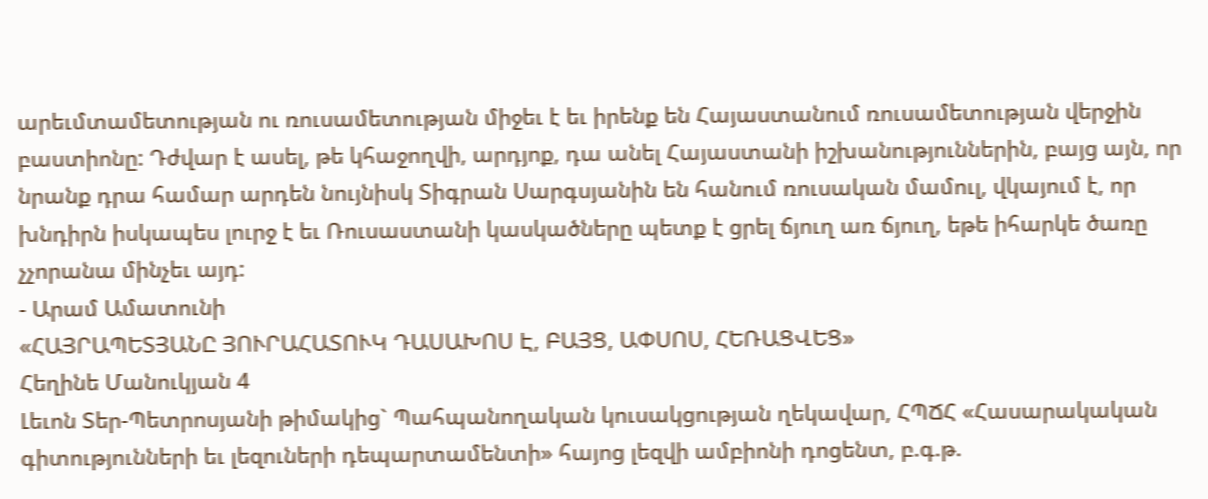արեւմտամետության ու ռուսամետության միջեւ է եւ իրենք են Հայաստանում ռուսամետության վերջին բաստիոնը: Դժվար է ասել, թե կհաջողվի, արդյոք, դա անել Հայաստանի իշխանություններին, բայց այն, որ նրանք դրա համար արդեն նույնիսկ Տիգրան Սարգսյանին են հանում ռուսական մամուլ, վկայում է, որ խնդիրն իսկապես լուրջ է եւ Ռուսաստանի կասկածները պետք է ցրել ճյուղ առ ճյուղ, եթե իհարկե ծառը չչորանա մինչեւ այդ:
- Արամ Ամատունի
«ՀԱՅՐԱՊԵՏՅԱՆԸ ՅՈՒՐԱՀԱՏՈՒԿ ԴԱՍԱԽՈՍ Է, ԲԱՅՑ, ԱՓՍՈՍ, ՀԵՌԱՑՎԵՑ»
Հեղինե Մանուկյան 4
Լեւոն Տեր-Պետրոսյանի թիմակից` Պահպանողական կուսակցության ղեկավար, ՀՊՃՀ «Հասարակական գիտությունների եւ լեզուների դեպարտամենտի» հայոց լեզվի ամբիոնի դոցենտ, բ.գ.թ.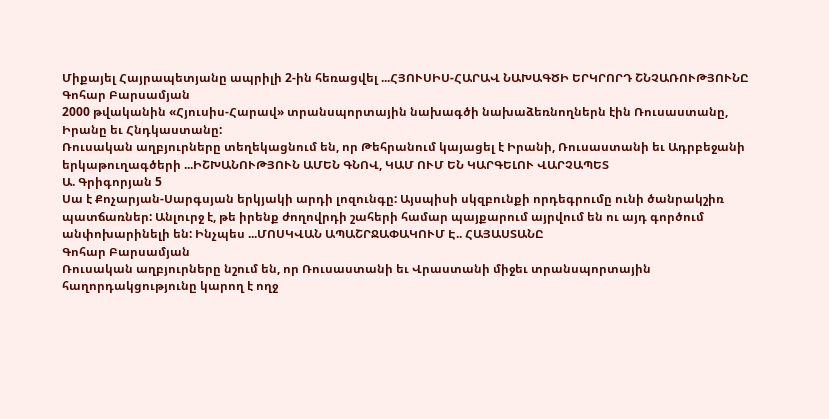Միքայել Հայրապետյանը ապրիլի 2-ին հեռացվել ...ՀՅՈՒՍԻՍ-ՀԱՐԱՎ ՆԱԽԱԳԾԻ ԵՐԿՐՈՐԴ ՇՆՉԱՌՈՒԹՅՈՒՆԸ
Գոհար Բարսամյան
2000 թվականին «Հյուսիս-Հարավ» տրանսպորտային նախագծի նախաձեռնողներն էին Ռուսաստանը, Իրանը եւ Հնդկաստանը:
Ռուսական աղբյուրները տեղեկացնում են, որ Թեհրանում կայացել է Իրանի, Ռուսաստանի եւ Ադրբեջանի երկաթուղագծերի ...ԻՇԽԱՆՈՒԹՅՈՒՆ ԱՄԵՆ ԳՆՈՎ, ԿԱՄ ՈՒՄ ԵՆ ԿԱՐԳԵԼՈՒ ՎԱՐՉԱՊԵՏ
Ա. Գրիգորյան 5
Սա է Քոչարյան-Սարգսյան երկյակի արդի լոզունգը: Այսպիսի սկզբունքի որդեգրումը ունի ծանրակշիռ պատճառներ: Անլուրջ է, թե իրենք ժողովրդի շահերի համար պայքարում այրվում են ու այդ գործում անփոխարինելի են: Ինչպես ...ՄՈՍԿՎԱՆ ԱՊԱՇՐՋԱՓԱԿՈՒՄ Է.. ՀԱՅԱՍՏԱՆԸ
Գոհար Բարսամյան
Ռուսական աղբյուրները նշում են, որ Ռուսաստանի եւ Վրաստանի միջեւ տրանսպորտային հաղորդակցությունը կարող է ողջ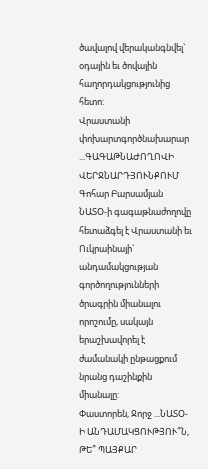ծավալով վերականգնվել` օդային եւ ծովային հաղորդակցությունից հետո:
Վրաստանի փոխարտգործնախարար ...ԳԱԳԱԹՆԱԺՈՂՈՎԻ ՎԵՐՋՆԱՐԴՅՈՒՆՔՈՒՄ
Գոհար Բարսամյան
ՆԱՏՕ-ի գագաթնաժողովը հետաձգել է Վրաստանի եւ Ուկրաինայի` անդամակցության գործողությունների ծրագրին միանալու որոշումը, սակայն երաշխավորել է ժամանակի ընթացքում նրանց դաշինքին միանալը:
Փաստորեն, Ջորջ ...ՆԱՏՕ-Ի ԱՆԴԱՄԱԿՑՈՒԹՅՈՒ՞Ն, ԹԵ՞ ՊԱՅՔԱՐ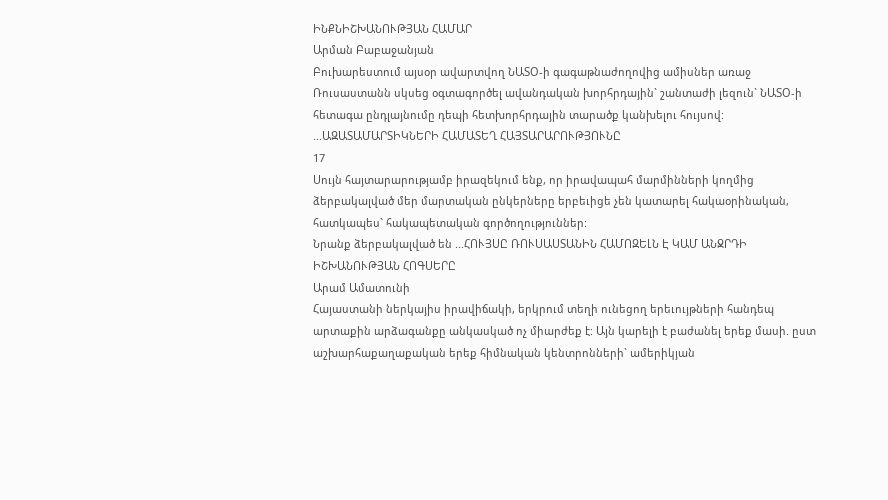ԻՆՔՆԻՇԽԱՆՈՒԹՅԱՆ ՀԱՄԱՐ
Արման Բաբաջանյան
Բուխարեստում այսօր ավարտվող ՆԱՏՕ-ի գագաթնաժողովից ամիսներ առաջ Ռուսաստանն սկսեց օգտագործել ավանդական խորհրդային` շանտաժի լեզուն` ՆԱՏՕ-ի հետագա ընդլայնումը դեպի հետխորհրդային տարածք կանխելու հույսով:
...ԱԶԱՏԱՄԱՐՏԻԿՆԵՐԻ ՀԱՄԱՏԵՂ ՀԱՅՏԱՐԱՐՈՒԹՅՈՒՆԸ
17
Սույն հայտարարությամբ իրազեկում ենք, որ իրավապահ մարմինների կողմից ձերբակալված մեր մարտական ընկերները երբեւիցե չեն կատարել հակաօրինական, հատկապես` հակապետական գործողություններ:
Նրանք ձերբակալված են ...ՀՈՒՅՍԸ ՌՈՒՍԱՍՏԱՆԻՆ ՀԱՄՈԶԵԼՆ Է ԿԱՄ ԱՆՋՐԴԻ ԻՇԽԱՆՈՒԹՅԱՆ ՀՈԳՍԵՐԸ
Արամ Ամատունի
Հայաստանի ներկայիս իրավիճակի, երկրում տեղի ունեցող երեւույթների հանդեպ արտաքին արձագանքը անկասկած ոչ միարժեք է: Այն կարելի է բաժանել երեք մասի. ըստ աշխարհաքաղաքական երեք հիմնական կենտրոնների` ամերիկյան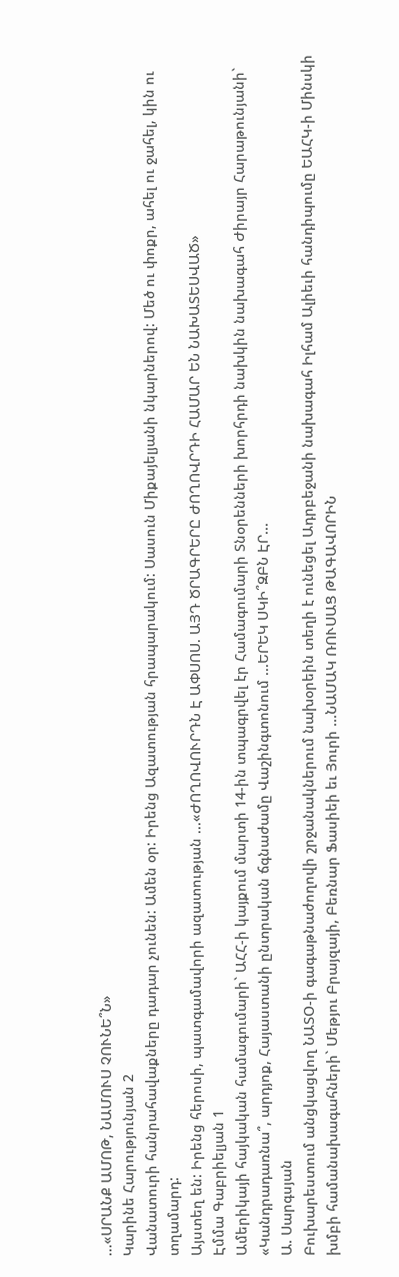...«ՍՐԱՆՔ ԱՄՈԹ, ՆԱՄՈՒՍ ՉՈՒՆԵ՞Ն»
Կարինե Հարությունյան 2
Վանատուրի հանրահավաքները դադար չունեն: Ամեն օր: Իրենց Ազատության հրապարակում: Սասուն Միքայելյանի նկարներով: Մեծ ու փոքր, ահել ու ջահել, կին ու տղամարդ:
Այստեղ են: Իրենց հերոսի, պատգամավորի ազատության ...«ԺՈՂՈՎՈՒՐԴՆ Է ԱՓՍՈՍ. ԱՅԴ ԾՐԱԳՐԵՐԸ ԺՈՂՈՎՐԴԻ ՀԱՄԱՐ ԵՆ ՆԱԽԱՏԵՍՎԱԾ»
Էմմա Գաբրիելյան 1
Ամերիկայի հայկական համագումարի` ԱՀՀ-ի կայքում մարտի 14-ին տպագրվել էր Համագումարի Տնօրենների խորհրդի նախկին նախագահ Ժիրայր Հարաթունյանի` «Կանդրադառնա՞, արդյոք, Հայաստանի ընտրական ճգնաժամը Վաշինգտոնում ...ԵՐԵԿ ՍԿԻ՞ԶԲՆ ԷՐ...
Ա. Սարգսյան
Բուխարեստում անցկացվող ՆԱՏՕ-ի գագաթնաժողովի շրջանակներում նախօրեին տեղի է ունեցել Ադրբեջանի նախագահ Իլհամ Ալիեւի հանդիպումը ԵԱՀԿ-ի Մինսկի խմբի համանախագահների` Մեթյու Բրայզայի, Բեռնար Ֆասիեի եւ Յուրի ...ՆԱՄԱԿ ՌՈՒՍԱՑ ԹԱԳԱՎՈՐԻՆ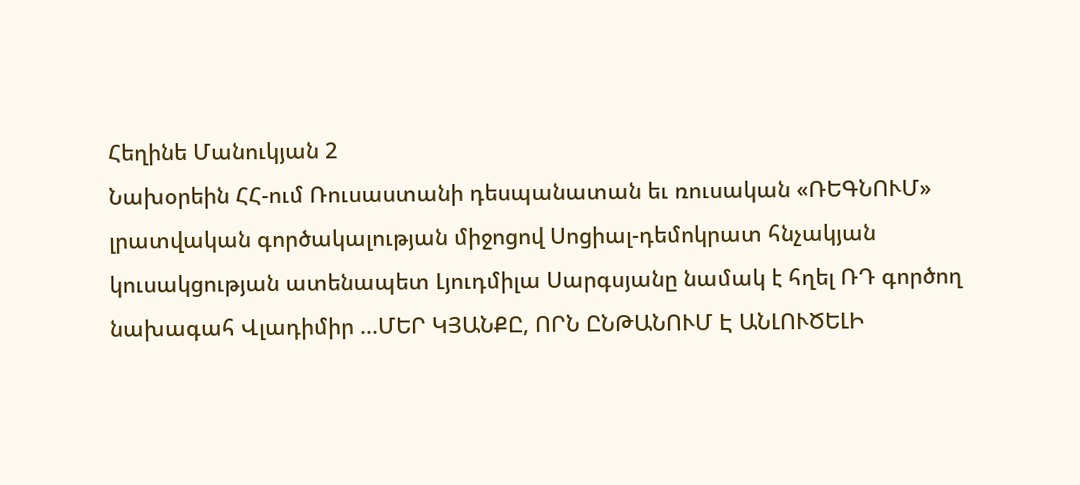Հեղինե Մանուկյան 2
Նախօրեին ՀՀ-ում Ռուսաստանի դեսպանատան եւ ռուսական «ՌԵԳՆՈՒՄ» լրատվական գործակալության միջոցով Սոցիալ-դեմոկրատ հնչակյան կուսակցության ատենապետ Լյուդմիլա Սարգսյանը նամակ է հղել ՌԴ գործող նախագահ Վլադիմիր ...ՄԵՐ ԿՅԱՆՔԸ, ՈՐՆ ԸՆԹԱՆՈՒՄ Է ԱՆԼՈՒԾԵԼԻ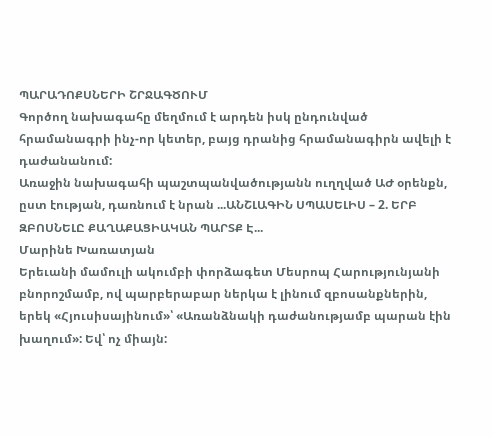ՊԱՐԱԴՈՔՍՆԵՐԻ ՇՐՋԱԳԾՈՒՄ
Գործող նախագահը մեղմում է արդեն իսկ ընդունված հրամանագրի ինչ-որ կետեր, բայց դրանից հրամանագիրն ավելի է դաժանանում:
Առաջին նախագահի պաշտպանվածությանն ուղղված ԱԺ օրենքն, ըստ էության, դառնում է նրան ...ԱՆՇԼԱԳԻՆ ՍՊԱՍԵԼԻՍ – 2. ԵՐԲ ԶԲՈՍՆԵԼԸ ՔԱՂԱՔԱՑԻԱԿԱՆ ՊԱՐՏՔ Է...
Մարինե Խառատյան
Երեւանի մամուլի ակումբի փորձագետ Մեսրոպ Հարությունյանի բնորոշմամբ, ով պարբերաբար ներկա է լինում զբոսանքներին, երեկ «Հյուսիսայինում»՝ «Առանձնակի դաժանությամբ պարան էին խաղում»: Եվ՝ ոչ միայն: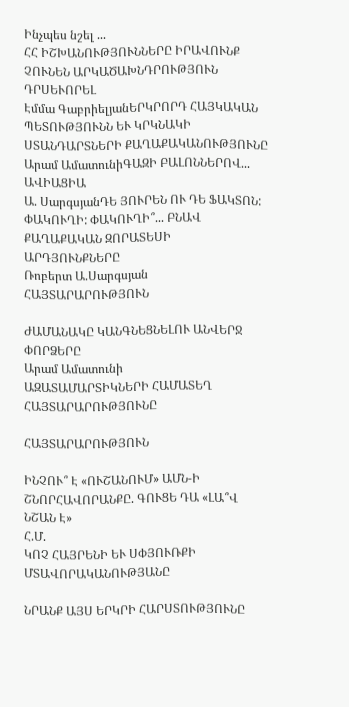Ինչպես նշել ...
ՀՀ ԻՇԽԱՆՈՒԹՅՈՒՆՆԵՐԸ ԻՐԱՎՈՒՆՔ ՉՈՒՆԵՆ ԱՐԿԱԾԱԽՆԴՐՈՒԹՅՈՒՆ ԴՐՍԵՒՈՐԵԼ
Էմմա ԳաբրիելյանԵՐԿՐՈՐԴ ՀԱՅԿԱԿԱՆ ՊԵՏՈՒԹՅՈՒՆՆ ԵՒ ԿՐԿՆԱԿԻ ՍՏԱՆԴԱՐՏՆԵՐԻ ՔԱՂԱՔԱԿԱՆՈՒԹՅՈՒՆԸ
Արամ ԱմատունիԳԱԶԻ ԲԱԼՈՆՆԵՐՈՎ... ԱՎԻԱՑԻԱ
Ա. ՍարգսյանԴԵ ՅՈՒՐԵՆ ՈՒ ԴԵ ՖԱԿՏՈՆ: ՓԱԿՈՒՂԻ: ՓԱԿՈՒՂԻ՞... ԲՆԱՎ
ՔԱՂԱՔԱԿԱՆ ԶՈՐԱՏԵՍԻ ԱՐԴՅՈՒՆՔՆԵՐԸ
Ռոբերտ Ա.Սարգսյան
ՀԱՅՏԱՐԱՐՈՒԹՅՈՒՆ

ԺԱՄԱՆԱԿԸ ԿԱՆԳՆԵՑՆԵԼՈՒ ԱՆՎԵՐՋ ՓՈՐՁԵՐԸ
Արամ Ամատունի
ԱԶԱՏԱՄԱՐՏԻԿՆԵՐԻ ՀԱՄԱՏԵՂ ՀԱՅՏԱՐԱՐՈՒԹՅՈՒՆԸ

ՀԱՅՏԱՐԱՐՈՒԹՅՈՒՆ

ԻՆՉՈՒ՞ Է «ՈՒՇԱՆՈՒՄ» ԱՄՆ-Ի ՇՆՈՐՀԱՎՈՐԱՆՔԸ. ԳՈՒՑԵ ԴԱ «ԼԱ՞Վ ՆՇԱՆ Է»
Հ.Մ.
ԿՈՉ ՀԱՅՐԵՆԻ ԵՒ ՍՓՅՈՒՌՔԻ ՄՏԱՎՈՐԱԿԱՆՈՒԹՅԱՆԸ

ՆՐԱՆՔ ԱՅՍ ԵՐԿՐԻ ՀԱՐՍՏՈՒԹՅՈՒՆԸ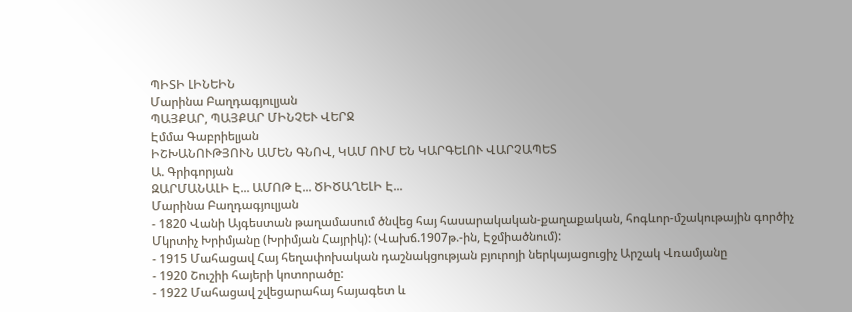ՊԻՏԻ ԼԻՆԵԻՆ
Մարինա Բաղդագյուլյան
ՊԱՅՔԱՐ, ՊԱՅՔԱՐ ՄԻՆՉԵՒ ՎԵՐՋ
Էմմա Գաբրիելյան
ԻՇԽԱՆՈՒԹՅՈՒՆ ԱՄԵՆ ԳՆՈՎ, ԿԱՄ ՈՒՄ ԵՆ ԿԱՐԳԵԼՈՒ ՎԱՐՉԱՊԵՏ
Ա. Գրիգորյան
ԶԱՐՄԱՆԱԼԻ Է... ԱՄՈԹ Է... ԾԻԾԱՂԵԼԻ Է...
Մարինա Բաղդագյուլյան
- 1820 Վանի Այգեստան թաղամասում ծնվեց հայ հասարակական-քաղաքական, հոգևոր-մշակութային գործիչ Մկրտիչ Խրիմյանը (Խրիմյան Հայրիկ): (Վախճ.1907թ.-ին, Էջմիածնում):
- 1915 Մահացավ Հայ հեղափոխական դաշնակցության բյուրոյի ներկայացուցիչ Արշակ Վռամյանը
- 1920 Շուշիի հայերի կոտորածը:
- 1922 Մահացավ շվեցարահայ հայագետ և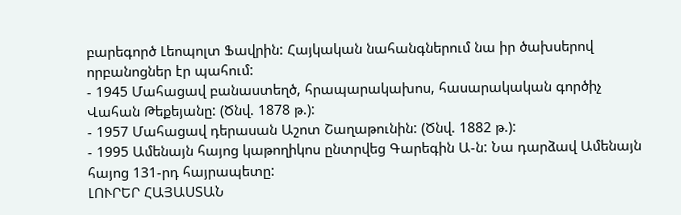բարեգործ Լեոպոլտ Ֆավրին: Հայկական նահանգներում նա իր ծախսերով որբանոցներ էր պահում:
- 1945 Մահացավ բանաստեղծ, հրապարակախոս, հասարակական գործիչ Վահան Թեքեյանը: (Ծնվ. 1878 թ.):
- 1957 Մահացավ դերասան Աշոտ Շաղաթունին: (Ծնվ. 1882 թ.):
- 1995 Ամենայն հայոց կաթողիկոս ընտրվեց Գարեգին Ա-ն: Նա դարձավ Ամենայն հայոց 131-րդ հայրապետը:
ԼՈՒՐԵՐ ՀԱՅԱՍՏԱՆ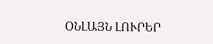ՕՆԼԱՅՆ ԼՈՒՐԵՐ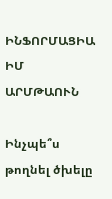ԻՆՖՈՐՄԱՑԻԱ
ԻՄ ԱՐՄԹԱՈՒՆ

Ինչպե՞ս թողնել ծխելը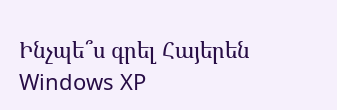Ինչպե՞ս գրել Հայերեն Windows XP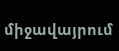միջավայրում